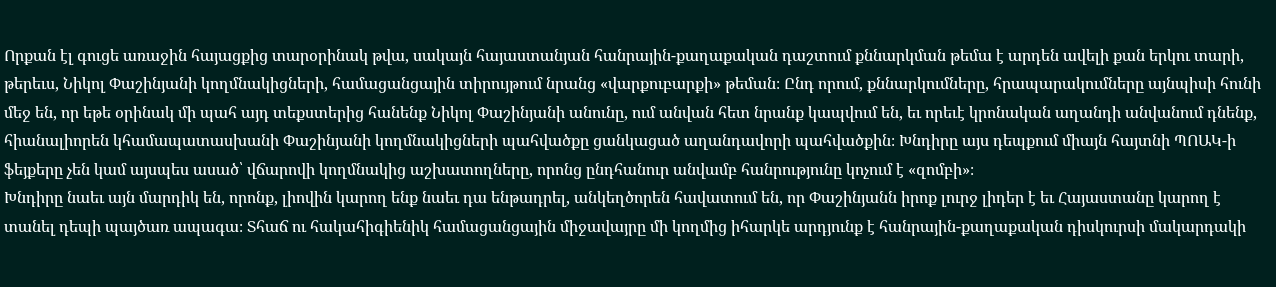Որքան էլ գուցե առաջին հայացքից տարօրինակ թվա, սակայն հայաստանյան հանրային-քաղաքական դաշտում քննարկման թեմա է արդեն ավելի քան երկու տարի, թերեւս, Նիկոլ Փաշինյանի կողմնակիցների, համացանցային տիրույթում նրանց «վարքուբարքի» թեման։ Ընդ որում, քննարկումները, հրապարակումները այնպիսի հունի մեջ են, որ եթե օրինակ մի պահ այդ տեքստերից հանենք Նիկոլ Փաշինյանի անունը, ում անվան հետ նրանք կապվում են, եւ որեւէ կրոնական աղանդի անվանում դնենք, հիանալիորեն կհամապատասխանի Փաշինյանի կողմնակիցների պահվածքը ցանկացած աղանդավորի պահվածքին։ Խնդիրը այս դեպքում միայն հայտնի ՊՈԱԿ-ի ֆեյքերը չեն կամ այսպես ասած՝ վճարովի կողմնակից աշխատողները, որոնց ընդհանուր անվամբ հանրությունը կոչում է «զոմբի»։
Խնդիրը նաեւ այն մարդիկ են, որոնք, լիովին կարող ենք նաեւ դա ենթադրել, անկեղծորեն հավատում են, որ Փաշինյանն իրոք լուրջ լիդեր է եւ Հայաստանը կարող է տանել դեպի պայծառ ապագա։ Տհաճ ու հակահիգիենիկ համացանցային միջավայրը մի կողմից իհարկե արդյունք է հանրային-քաղաքական դիսկուրսի մակարդակի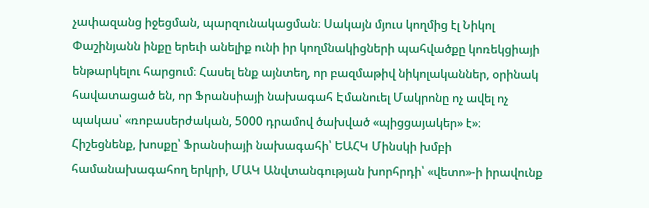չափազանց իջեցման, պարզունակացման։ Սակայն մյուս կողմից էլ Նիկոլ Փաշինյանն ինքը երեւի անելիք ունի իր կողմնակիցների պահվածքը կոռեկցիայի ենթարկելու հարցում։ Հասել ենք այնտեղ, որ բազմաթիվ նիկոլականներ, օրինակ հավատացած են, որ Ֆրանսիայի նախագահ Էմանուել Մակրոնը ոչ ավել ոչ պակաս՝ «ռոբասերժական, 5000 դրամով ծախված «պիցցայակեր» է»։
Հիշեցնենք, խոսքը՝ Ֆրանսիայի նախագահի՝ ԵԱՀԿ Մինսկի խմբի համանախագահող երկրի, ՄԱԿ Անվտանգության խորհրդի՝ «վետո»-ի իրավունք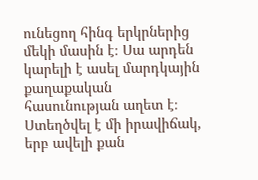ունեցող հինգ երկրներից մեկի մասին է։ Սա արդեն կարելի է ասել մարդկային քաղաքական հասունության աղետ է։ Ստեղծվել է մի իրավիճակ, երբ ավելի քան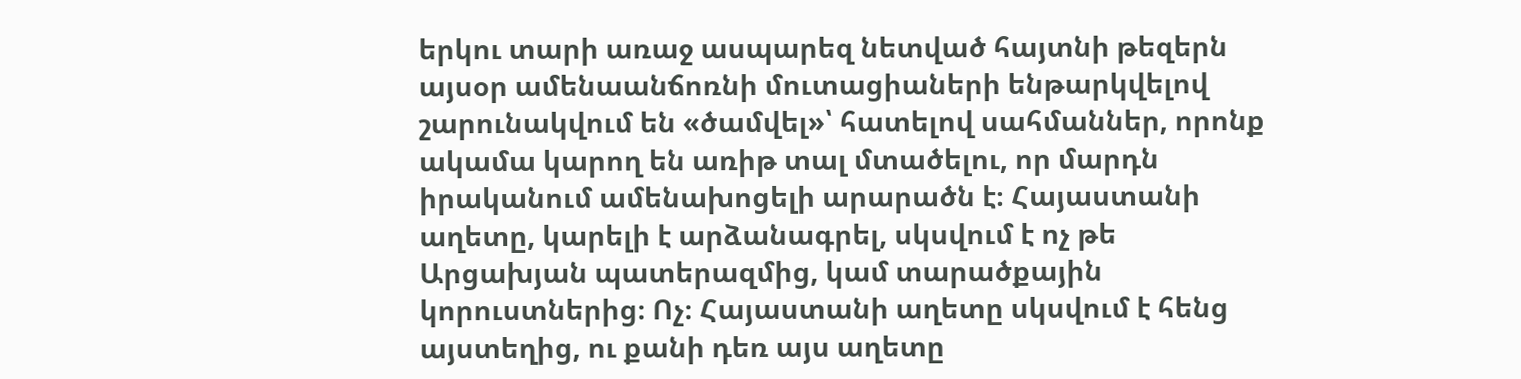երկու տարի առաջ ասպարեզ նետված հայտնի թեզերն այսօր ամենաանճոռնի մուտացիաների ենթարկվելով շարունակվում են «ծամվել»՝ հատելով սահմաններ, որոնք ակամա կարող են առիթ տալ մտածելու, որ մարդն իրականում ամենախոցելի արարածն է։ Հայաստանի աղետը, կարելի է արձանագրել, սկսվում է ոչ թե Արցախյան պատերազմից, կամ տարածքային կորուստներից։ Ոչ։ Հայաստանի աղետը սկսվում է հենց այստեղից, ու քանի դեռ այս աղետը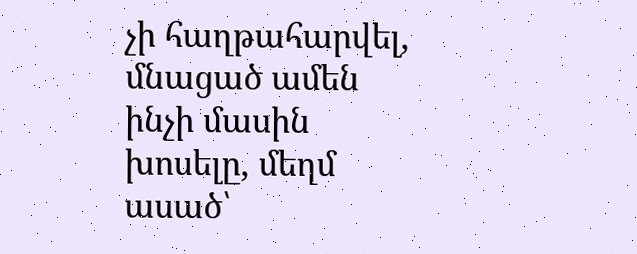չի հաղթահարվել, մնացած ամեն ինչի մասին խոսելը, մեղմ ասած՝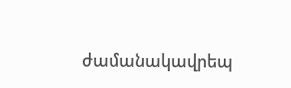ժամանակավրեպ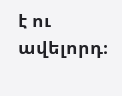է ու ավելորդ։